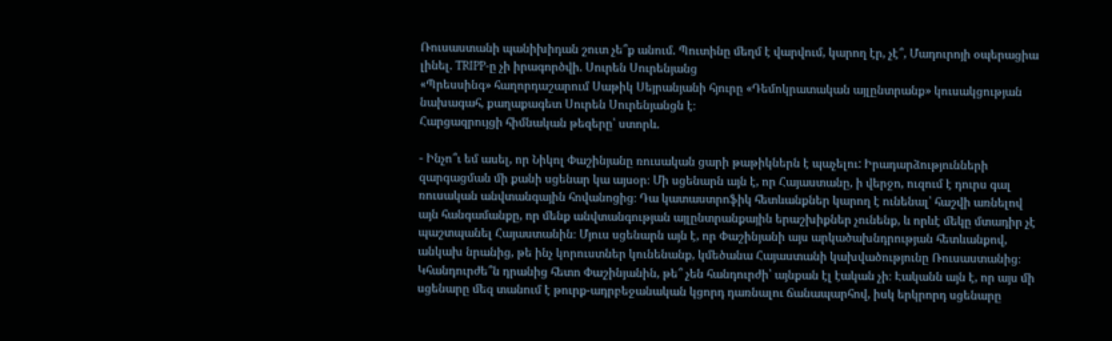Ռուսաստանի պանիխիդան շուտ չե՞ք անում. Պուտինը մեղմ է վարվում, կարող էր, չէ՞, Մադուրոյի օպերացիա լինել. TRIPP-ը չի իրագործվի. Սուրեն Սուրենյանց
«Պրեսսինգ» հաղորդաշարում Սաթիկ Սեյրանյանի հյուրը «Դեմոկրատական այլընտրանք» կուսակցության նախագահ, քաղաքագետ Սուրեն Սուրենյանցն է։
Հարցազրույցի հիմնական թեզերը՝ ստորև.

- Ինչո՞ւ եմ ասել, որ Նիկոլ Փաշինյանը ռուսական ցարի թաթիկներն է պաչելու: Իրադարձությունների զարգացման մի քանի սցենար կա այսօր։ Մի սցենարն այն է, որ Հայաստանը, ի վերջո, ուզում է դուրս գալ ռուսական անվտանգային հովանոցից։ Դա կատաստրոֆիկ հետևանքներ կարող է ունենալ՝ հաշվի առնելով այն հանգամանքը, որ մենք անվտանգության այլընտրանքային երաշխիքներ չունենք, և որևէ մեկը մտադիր չէ պաշտպանել Հայաստանին։ Մյուս սցենարն այն է, որ Փաշինյանի այս արկածախնդրության հետևանքով, անկախ նրանից, թե ինչ կորուստներ կունենանք, կմեծանա Հայաստանի կախվածությունը Ռուսաստանից։ Կհանդուրժե՞ն դրանից հետո Փաշինյանին, թե՞ չեն հանդուրժի՝ այնքան էլ էական չի։ Էականն այն է, որ այս մի սցենարը մեզ տանում է թուրք-ադրբեջանական կցորդ դառնալու ճանապարհով, իսկ երկրորդ սցենարը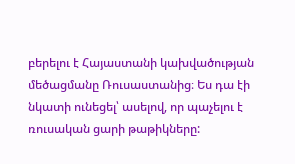բերելու է Հայաստանի կախվածության մեծացմանը Ռուսաստանից։ Ես դա էի նկատի ունեցել՝ ասելով, որ պաչելու է ռուսական ցարի թաթիկները: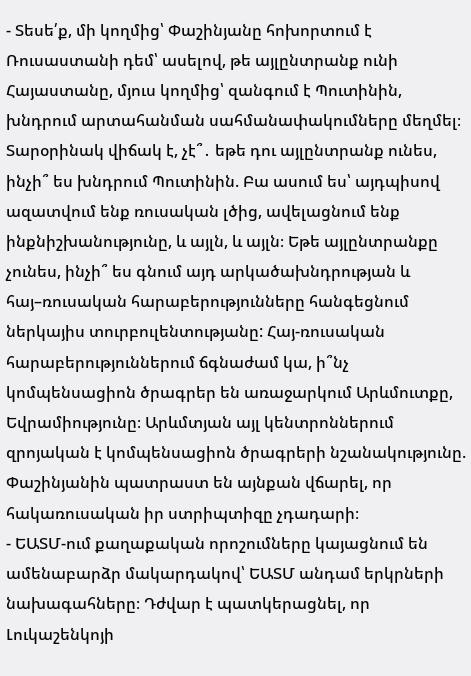- Տեսե՛ք, մի կողմից՝ Փաշինյանը հոխորտում է Ռուսաստանի դեմ՝ ասելով, թե այլընտրանք ունի Հայաստանը, մյուս կողմից՝ զանգում է Պուտինին, խնդրում արտահանման սահմանափակումները մեղմել։ Տարօրինակ վիճակ է, չէ՞․ եթե դու այլընտրանք ունես, ինչի՞ ես խնդրում Պուտինին. Բա ասում ես՝ այդպիսով ազատվում ենք ռուսական լծից, ավելացնում ենք ինքնիշխանությունը, և այլն, և այլն։ Եթե այլընտրանքը չունես, ինչի՞ ես գնում այդ արկածախնդրության և հայ–ռուսական հարաբերությունները հանգեցնում ներկայիս տուրբուլենտությանը: Հայ-ռուսական հարաբերություններում ճգնաժամ կա, ի՞նչ կոմպենսացիոն ծրագրեր են առաջարկում Արևմուտքը, Եվրամիությունը։ Արևմտյան այլ կենտրոններում զրոյական է կոմպենսացիոն ծրագրերի նշանակությունը. Փաշինյանին պատրաստ են այնքան վճարել, որ հակառուսական իր ստրիպտիզը չդադարի։
- ԵԱՏՄ-ում քաղաքական որոշումները կայացնում են ամենաբարձր մակարդակով՝ ԵԱՏՄ անդամ երկրների նախագահները։ Դժվար է պատկերացնել, որ Լուկաշենկոյի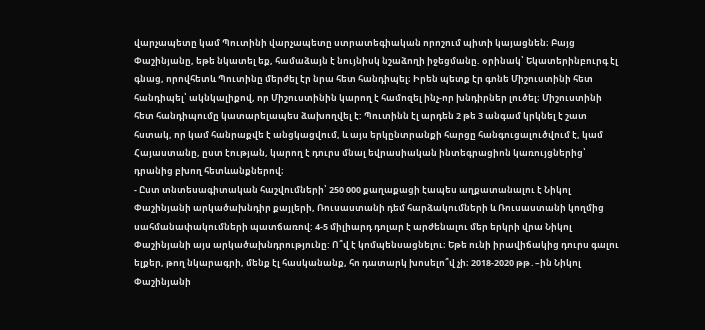վարչապետը կամ Պուտինի վարչապետը ստրատեգիական որոշում պիտի կայացնեն։ Բայց Փաշինյանը, եթե նկատել եք, համաձայն է նույնիսկ նշաձողի իջեցմանը. օրինակ՝ Եկատերինբուրգ էլ գնաց, որովհետև Պուտինը մերժել էր նրա հետ հանդիպել։ Իրեն պետք էր գոնե Միշուստինի հետ հանդիպել՝ ակնկալիքով, որ Միշուստինին կարող է համոզել ինչ-որ խնդիրներ լուծել։ Միշուստինի հետ հանդիպումը կատարելապես ձախողվել է: Պուտինն էլ արդեն 2 թե 3 անգամ կրկնել է շատ հստակ, որ կամ հանրաքվե է անցկացվում, և այս երկընտրանքի հարցը հանգուցալուծվում է, կամ Հայաստանը, ըստ էության, կարող է դուրս մնալ եվրասիական ինտեգրացիոն կառույցներից՝ դրանից բխող հետևանքներով։
- Ըստ տնտեսագիտական հաշվումների՝ 250 000 քաղաքացի էապես աղքատանալու է Նիկոլ Փաշինյանի արկածախնդիր քայլերի, Ռուսաստանի դեմ հարձակումների և Ռուսաստանի կողմից սահմանափակումների պատճառով: 4-5 միլիարդ դոլար է արժենալու մեր երկրի վրա Նիկոլ Փաշինյանի այս արկածախնդրությունը: Ո՞վ է կոմպենսացնելու։ Եթե ունի իրավիճակից դուրս գալու ելքեր, թող նկարագրի, մենք էլ հասկանանք, հո դատարկ խոսելո՞վ չի։ 2018-2020 թթ․–ին Նիկոլ Փաշինյանի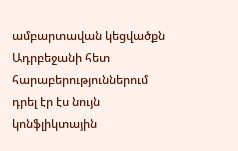ամբարտավան կեցվածքն Ադրբեջանի հետ հարաբերություններում դրել էր էս նույն կոնֆլիկտային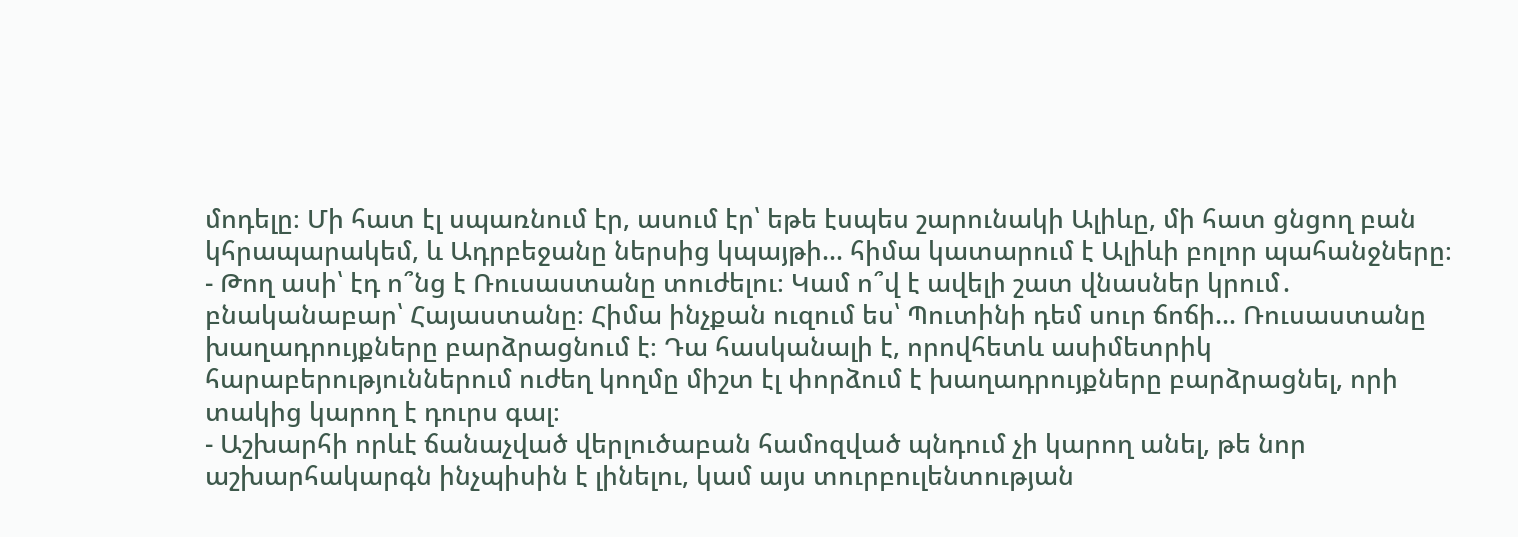մոդելը։ Մի հատ էլ սպառնում էր, ասում էր՝ եթե էսպես շարունակի Ալիևը, մի հատ ցնցող բան կհրապարակեմ, և Ադրբեջանը ներսից կպայթի… հիմա կատարում է Ալիևի բոլոր պահանջները։
- Թող ասի՝ էդ ո՞նց է Ռուսաստանը տուժելու։ Կամ ո՞վ է ավելի շատ վնասներ կրում․ բնականաբար՝ Հայաստանը։ Հիմա ինչքան ուզում ես՝ Պուտինի դեմ սուր ճոճի… Ռուսաստանը խաղադրույքները բարձրացնում է։ Դա հասկանալի է, որովհետև ասիմետրիկ հարաբերություններում ուժեղ կողմը միշտ էլ փորձում է խաղադրույքները բարձրացնել, որի տակից կարող է դուրս գալ։
- Աշխարհի որևէ ճանաչված վերլուծաբան համոզված պնդում չի կարող անել, թե նոր աշխարհակարգն ինչպիսին է լինելու, կամ այս տուրբուլենտության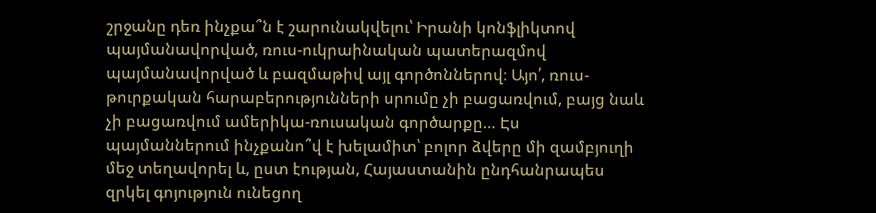շրջանը դեռ ինչքա՞ն է շարունակվելու՝ Իրանի կոնֆլիկտով պայմանավորված, ռուս-ուկրաինական պատերազմով պայմանավորված և բազմաթիվ այլ գործոններով։ Այո՛, ռուս-թուրքական հարաբերությունների սրումը չի բացառվում, բայց նաև չի բացառվում ամերիկա-ռուսական գործարքը… Էս պայմաններում ինչքանո՞վ է խելամիտ՝ բոլոր ձվերը մի զամբյուղի մեջ տեղավորել և, ըստ էության, Հայաստանին ընդհանրապես զրկել գոյություն ունեցող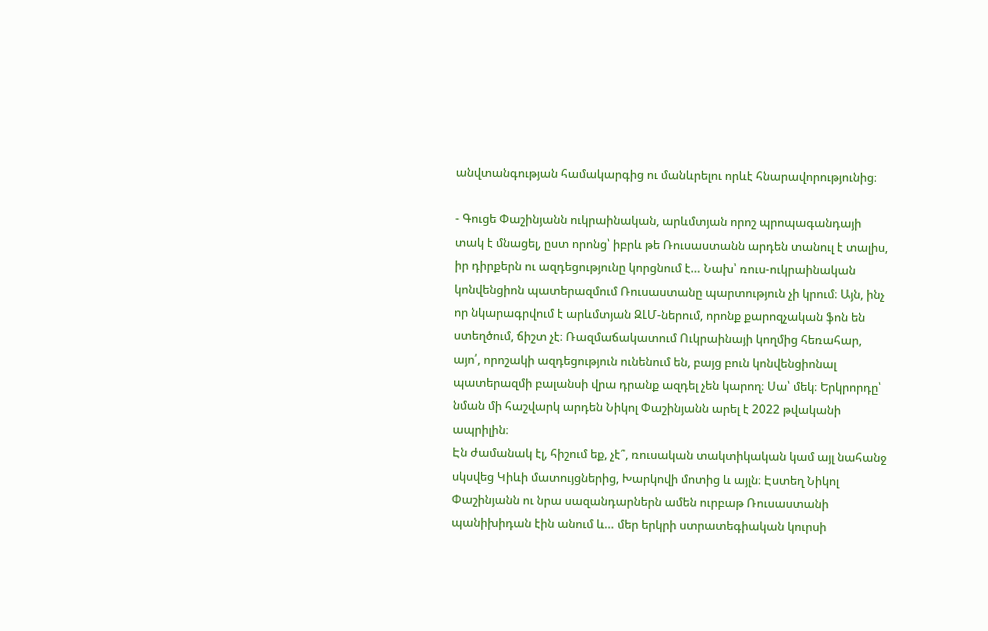անվտանգության համակարգից ու մանևրելու որևէ հնարավորությունից։

- Գուցե Փաշինյանն ուկրաինական, արևմտյան որոշ պրոպագանդայի տակ է մնացել, ըստ որոնց՝ իբրև թե Ռուսաստանն արդեն տանուլ է տալիս, իր դիրքերն ու ազդեցությունը կորցնում է… Նախ՝ ռուս-ուկրաինական կոնվենցիոն պատերազմում Ռուսաստանը պարտություն չի կրում։ Այն, ինչ որ նկարագրվում է արևմտյան ԶԼՄ-ներում, որոնք քարոզչական ֆոն են ստեղծում, ճիշտ չէ։ Ռազմաճակատում Ուկրաինայի կողմից հեռահար, այո՛, որոշակի ազդեցություն ունենում են, բայց բուն կոնվենցիոնալ պատերազմի բալանսի վրա դրանք ազդել չեն կարող։ Սա՝ մեկ։ Երկրորդը՝ նման մի հաշվարկ արդեն Նիկոլ Փաշինյանն արել է 2022 թվականի ապրիլին։
Էն ժամանակ էլ, հիշում եք, չէ՞, ռուսական տակտիկական կամ այլ նահանջ սկսվեց Կիևի մատույցներից, Խարկովի մոտից և այլն։ Էստեղ Նիկոլ Փաշինյանն ու նրա սազանդարներն ամեն ուրբաթ Ռուսաստանի պանիխիդան էին անում և… մեր երկրի ստրատեգիական կուրսի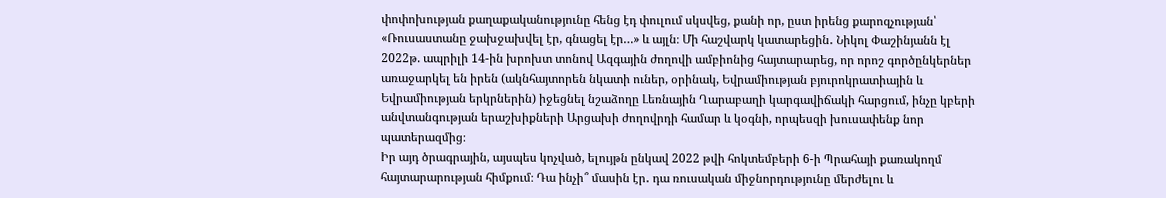փոփոխության քաղաքականությունը հենց էդ փուլում սկսվեց, քանի որ, ըստ իրենց քարոզչության՝ «Ռուսաստանը ջախջախվել էր, գնացել էր…» և այլն։ Մի հաշվարկ կատարեցին․ Նիկոլ Փաշինյանն էլ 2022թ. ապրիլի 14-ին խրոխտ տոնով Ազգային ժողովի ամբիոնից հայտարարեց, որ որոշ գործընկերներ առաջարկել են իրեն (ակնհայտորեն նկատի ուներ, օրինակ, Եվրամիության բյուրոկրատիային և Եվրամիության երկրներին) իջեցնել նշաձողը Լեռնային Ղարաբաղի կարգավիճակի հարցում, ինչը կբերի անվտանգության երաշխիքների Արցախի ժողովրդի համար և կօգնի, որպեսզի խուսափենք նոր պատերազմից։
Իր այդ ծրագրային, այսպես կոչված, ելույթն ընկավ 2022 թվի հոկտեմբերի 6-ի Պրահայի քառակողմ հայտարարության հիմքում։ Դա ինչի՞ մասին էր․ դա ռուսական միջնորդությունը մերժելու և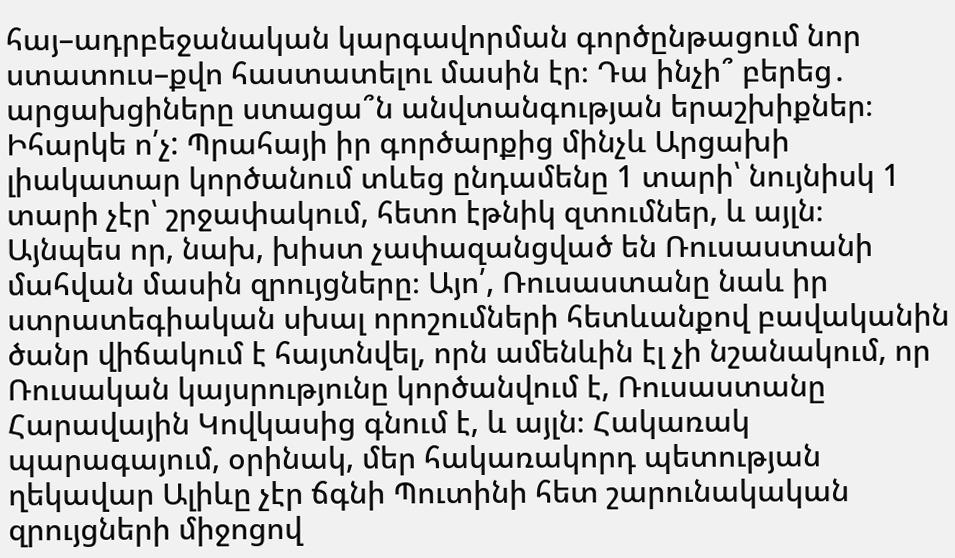հայ–ադրբեջանական կարգավորման գործընթացում նոր ստատուս–քվո հաստատելու մասին էր։ Դա ինչի՞ բերեց․ արցախցիները ստացա՞ն անվտանգության երաշխիքներ։ Իհարկե ո՛չ: Պրահայի իր գործարքից մինչև Արցախի լիակատար կործանում տևեց ընդամենը 1 տարի՝ նույնիսկ 1 տարի չէր՝ շրջափակում, հետո էթնիկ զտումներ, և այլն։
Այնպես որ, նախ, խիստ չափազանցված են Ռուսաստանի մահվան մասին զրույցները։ Այո՛, Ռուսաստանը նաև իր ստրատեգիական սխալ որոշումների հետևանքով բավականին ծանր վիճակում է հայտնվել, որն ամենևին էլ չի նշանակում, որ Ռուսական կայսրությունը կործանվում է, Ռուսաստանը Հարավային Կովկասից գնում է, և այլն։ Հակառակ պարագայում, օրինակ, մեր հակառակորդ պետության ղեկավար Ալիևը չէր ճգնի Պուտինի հետ շարունակական զրույցների միջոցով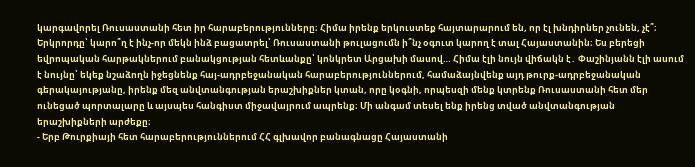կարգավորել Ռուսաստանի հետ իր հարաբերությունները։ Հիմա իրենք երկուստեք հայտարարում են, որ էլ խնդիրներ չունեն, չէ՞։
Երկրորդը՝ կարո՞ղ է ինչ-որ մեկն ինձ բացատրել՝ Ռուսաստանի թուլացումն ի՞նչ օգուտ կարող է տալ Հայաստանին։ Ես բերեցի եվրոպական հարթակներում բանակցության հետևանքը՝ կոնկրետ Արցախի մասով… Հիմա էլի նույն վիճակն է․ Փաշինյանն էլի ասում է նույնը՝ եկեք նշաձողն իջեցնենք հայ-ադրբեջանական հարաբերություններում, համաձայնվենք այդ թուրք-ադրբեջանական գերակայությանը, իրենք մեզ անվտանգության երաշխիքներ կտան, որը կօգնի, որպեսզի մենք կտրենք Ռուսաստանի հետ մեր ունեցած պորտալարը և այսպես հանգիստ միջավայրում ապրենք։ Մի անգամ տեսել ենք իրենց տված անվտանգության երաշխիքների արժեքը։
- Երբ Թուրքիայի հետ հարաբերություններում ՀՀ գլխավոր բանագնացը Հայաստանի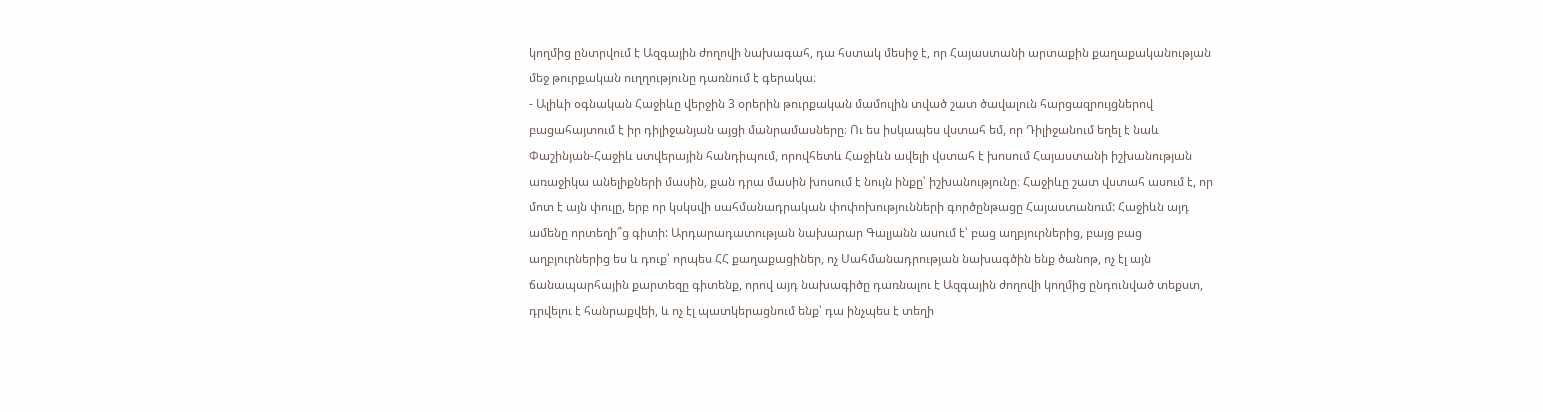կողմից ընտրվում է Ազգային ժողովի նախագահ, դա հստակ մեսիջ է, որ Հայաստանի արտաքին քաղաքականության մեջ թուրքական ուղղությունը դառնում է գերակա։
- Ալիևի օգնական Հաջիևը վերջին 3 օրերին թուրքական մամուլին տված շատ ծավալուն հարցազրույցներով բացահայտում է իր դիլիջանյան այցի մանրամասները։ Ու ես իսկապես վստահ եմ, որ Դիլիջանում եղել է նաև Փաշինյան-Հաջիև ստվերային հանդիպում, որովհետև Հաջիևն ավելի վստահ է խոսում Հայաստանի իշխանության առաջիկա անելիքների մասին, քան դրա մասին խոսում է նույն ինքը՝ իշխանությունը։ Հաջիևը շատ վստահ ասում է, որ մոտ է այն փուլը, երբ որ կսկսվի սահմանադրական փոփոխությունների գործընթացը Հայաստանում: Հաջիևն այդ ամենը որտեղի՞ց գիտի: Արդարադատության նախարար Գալյանն ասում է՝ բաց աղբյուրներից, բայց բաց աղբյուրներից ես և դուք՝ որպես ՀՀ քաղաքացիներ, ոչ Սահմանադրության նախագծին ենք ծանոթ, ոչ էլ այն ճանապարհային քարտեզը գիտենք, որով այդ նախագիծը դառնալու է Ազգային ժողովի կողմից ընդունված տեքստ, դրվելու է հանրաքվեի, և ոչ էլ պատկերացնում ենք՝ դա ինչպես է տեղի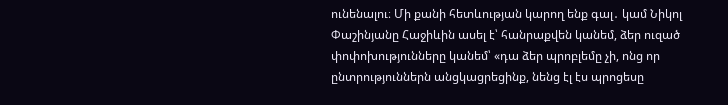ունենալու։ Մի քանի հետևության կարող ենք գալ․ կամ Նիկոլ Փաշինյանը Հաջիևին ասել է՝ հանրաքվեն կանեմ, ձեր ուզած փոփոխությունները կանեմ՝ «դա ձեր պրոբլեմը չի, ոնց որ ընտրություններն անցկացրեցինք, նենց էլ էս պրոցեսը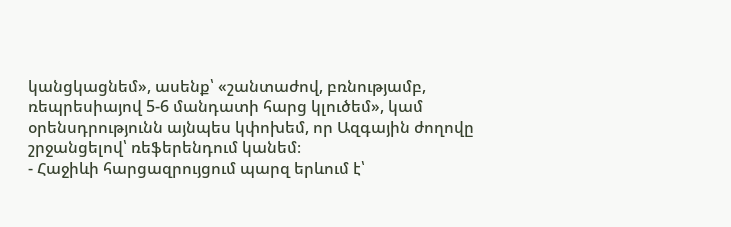կանցկացնեմ», ասենք՝ «շանտաժով, բռնությամբ, ռեպրեսիայով 5-6 մանդատի հարց կլուծեմ», կամ օրենսդրությունն այնպես կփոխեմ, որ Ազգային ժողովը շրջանցելով՝ ռեֆերենդում կանեմ։
- Հաջիևի հարցազրույցում պարզ երևում է՝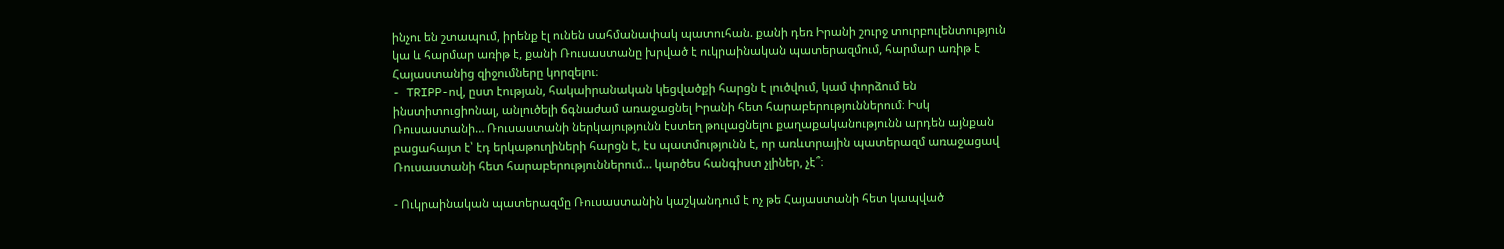ինչու են շտապում, իրենք էլ ունեն սահմանափակ պատուհան. քանի դեռ Իրանի շուրջ տուրբուլենտություն կա և հարմար առիթ է, քանի Ռուսաստանը խրված է ուկրաինական պատերազմում, հարմար առիթ է Հայաստանից զիջումները կորզելու։
- TRIPP-ով, ըստ էության, հակաիրանական կեցվածքի հարցն է լուծվում, կամ փորձում են ինստիտուցիոնալ, անլուծելի ճգնաժամ առաջացնել Իրանի հետ հարաբերություններում։ Իսկ Ռուսաստանի… Ռուսաստանի ներկայությունն էստեղ թուլացնելու քաղաքականությունն արդեն այնքան բացահայտ է՝ էդ երկաթուղիների հարցն է, էս պատմությունն է, որ առևտրային պատերազմ առաջացավ Ռուսաստանի հետ հարաբերություններում… կարծես հանգիստ չլիներ, չէ՞։

- Ուկրաինական պատերազմը Ռուսաստանին կաշկանդում է ոչ թե Հայաստանի հետ կապված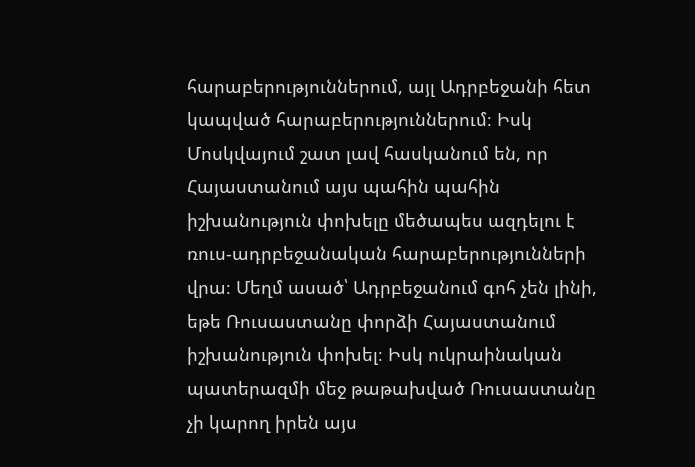հարաբերություններում, այլ Ադրբեջանի հետ կապված հարաբերություններում։ Իսկ Մոսկվայում շատ լավ հասկանում են, որ Հայաստանում այս պահին պահին իշխանություն փոխելը մեծապես ազդելու է ռուս-ադրբեջանական հարաբերությունների վրա։ Մեղմ ասած՝ Ադրբեջանում գոհ չեն լինի, եթե Ռուսաստանը փորձի Հայաստանում իշխանություն փոխել։ Իսկ ուկրաինական պատերազմի մեջ թաթախված Ռուսաստանը չի կարող իրեն այս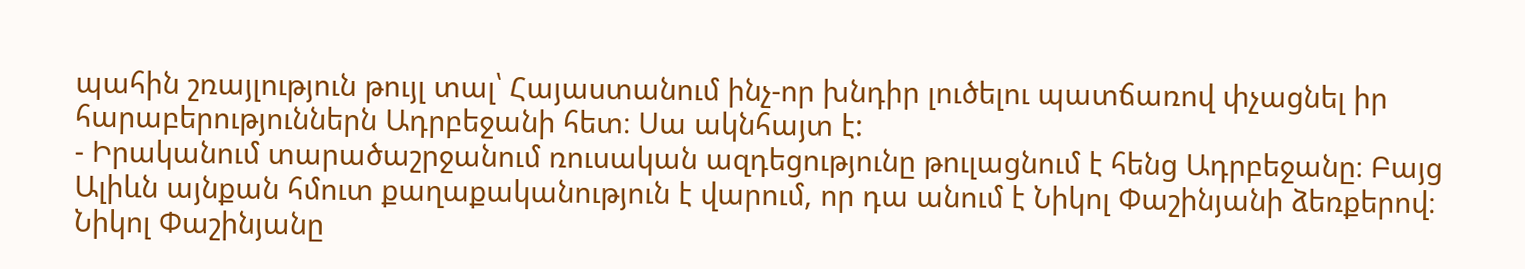պահին շռայլություն թույլ տալ՝ Հայաստանում ինչ-որ խնդիր լուծելու պատճառով փչացնել իր հարաբերություններն Ադրբեջանի հետ։ Սա ակնհայտ է:
- Իրականում տարածաշրջանում ռուսական ազդեցությունը թուլացնում է հենց Ադրբեջանը։ Բայց Ալիևն այնքան հմուտ քաղաքականություն է վարում, որ դա անում է Նիկոլ Փաշինյանի ձեռքերով։ Նիկոլ Փաշինյանը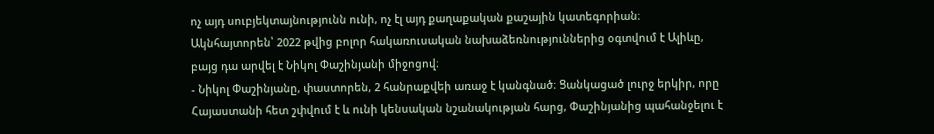ոչ այդ սուբյեկտայնությունն ունի, ոչ էլ այդ քաղաքական քաշային կատեգորիան։ Ակնհայտորեն՝ 2022 թվից բոլոր հակառուսական նախաձեռնություններից օգտվում է Ալիևը, բայց դա արվել է Նիկոլ Փաշինյանի միջոցով։
- Նիկոլ Փաշինյանը, փաստորեն, 2 հանրաքվեի առաջ է կանգնած։ Ցանկացած լուրջ երկիր, որը Հայաստանի հետ շփվում է և ունի կենսական նշանակության հարց, Փաշինյանից պահանջելու է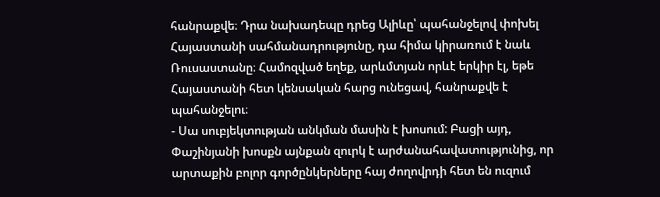հանրաքվե։ Դրա նախադեպը դրեց Ալիևը՝ պահանջելով փոխել Հայաստանի սահմանադրությունը, դա հիմա կիրառում է նաև Ռուսաստանը։ Համոզված եղեք, արևմտյան որևէ երկիր էլ, եթե Հայաստանի հետ կենսական հարց ունեցավ, հանրաքվե է պահանջելու։
- Սա սուբյեկտության անկման մասին է խոսում: Բացի այդ, Փաշինյանի խոսքն այնքան զուրկ է արժանահավատությունից, որ արտաքին բոլոր գործընկերները հայ ժողովրդի հետ են ուզում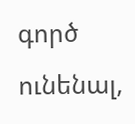գործ ունենալ,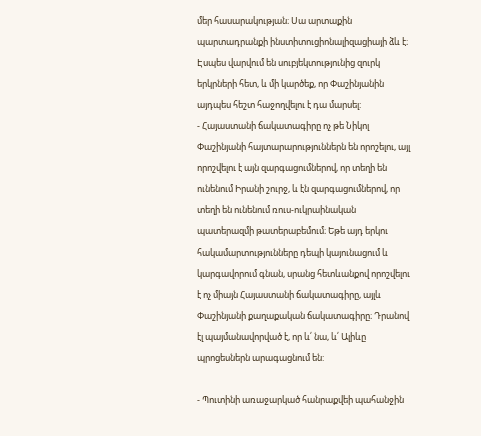մեր հասարակության։ Սա արտաքին պարտադրանքի ինստիտուցիոնալիզացիայի ձև է։ Էսպես վարվում են սուբյեկտությունից զուրկ երկրների հետ, և մի կարծեք, որ Փաշինյանին այդպես հեշտ հաջողվելու է դա մարսել:
- Հայաստանի ճակատագիրը ոչ թե Նիկոլ Փաշինյանի հայտարարություններն են որոշելու, այլ որոշվելու է այն զարգացումներով, որ տեղի են ունենում Իրանի շուրջ, և էն զարգացումներով, որ տեղի են ունենում ռուս-ուկրաինական պատերազմի թատերաբեմում։ Եթե այդ երկու հակամարտությունները դեպի կայունացում և կարգավորում գնան, սրանց հետևանքով որոշվելու է ոչ միայն Հայաստանի ճակատագիրը, այլև Փաշինյանի քաղաքական ճակատագիրը։ Դրանով էլ պայմանավորված է, որ և՛ նա, և՛ Ալիևը պրոցեսներն արագացնում են:

- Պուտինի առաջարկած հանրաքվեի պահանջին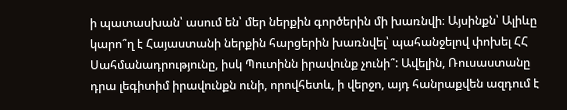ի պատասխան՝ ասում են՝ մեր ներքին գործերին մի խառնվի։ Այսինքն՝ Ալիևը կարո՞ղ է Հայաստանի ներքին հարցերին խառնվել՝ պահանջելով փոխել ՀՀ Սահմանադրությունը, իսկ Պուտինն իրավունք չունի՞: Ավելին, Ռուսաստանը դրա լեգիտիմ իրավունքն ունի, որովհետև, ի վերջո, այդ հանրաքվեն ազդում է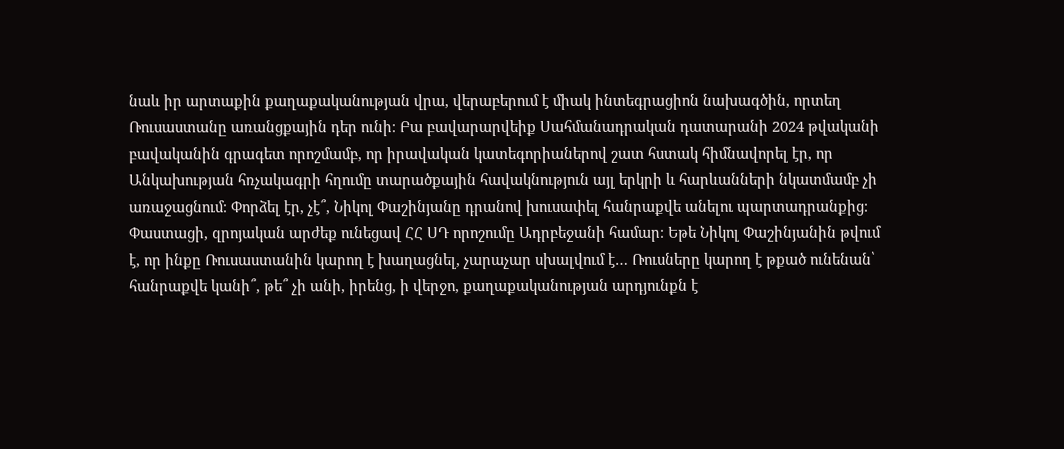նաև իր արտաքին քաղաքականության վրա, վերաբերում է միակ ինտեգրացիոն նախագծին, որտեղ Ռուսաստանը առանցքային դեր ունի։ Բա բավարարվեիք Սահմանադրական դատարանի 2024 թվականի բավականին գրագետ որոշմամբ, որ իրավական կատեգորիաներով շատ հստակ հիմնավորել էր, որ Անկախության հռչակագրի հղումը տարածքային հավակնություն այլ երկրի և հարևանների նկատմամբ չի առաջացնում։ Փորձել էր, չէ՞, Նիկոլ Փաշինյանը դրանով խուսափել հանրաքվե անելու պարտադրանքից։ Փաստացի, զրոյական արժեք ունեցավ ՀՀ ՍԴ որոշումը Ադրբեջանի համար։ Եթե Նիկոլ Փաշինյանին թվում է, որ ինքը Ռուսաստանին կարող է խաղացնել, չարաչար սխալվում է… Ռուսները կարող է թքած ունենան՝ հանրաքվե կանի՞, թե՞ չի անի, իրենց, ի վերջո, քաղաքականության արդյունքն է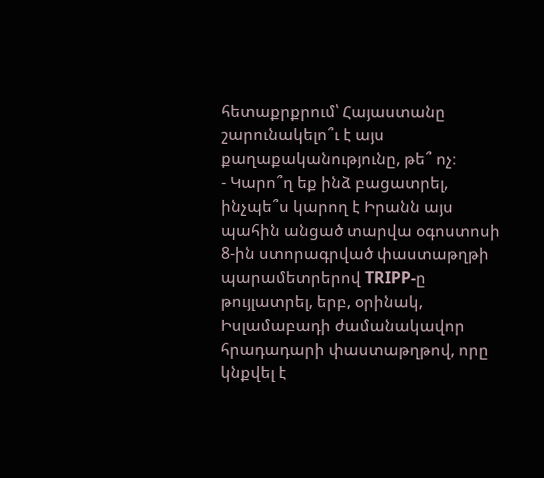հետաքրքրում՝ Հայաստանը շարունակելո՞ւ է այս քաղաքականությունը, թե՞ ոչ։
- Կարո՞ղ եք ինձ բացատրել, ինչպե՞ս կարող է Իրանն այս պահին անցած տարվա օգոստոսի 8-ին ստորագրված փաստաթղթի պարամետրերով TRIPP-ը թույլատրել, երբ, օրինակ, Իսլամաբադի ժամանակավոր հրադադարի փաստաթղթով, որը կնքվել է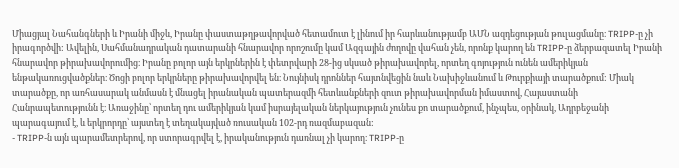Միացյալ Նահանգների և Իրանի միջև, Իրանը փաստաթղթավորված հետամուտ է լինում իր հարևանությամբ ԱՄՆ ազդեցության թուլացմանը։ TRIPP-ը չի իրագործվի: Ավելին, Սահմանադրական դատարանի հնարավոր որոշումը կամ Ազգային ժողովը վահան չեն, որոնք կարող են TRIPP-ը ձերբազատել Իրանի հնարավոր թիրախավորումից։ Իրանը բոլոր այն երկրներին է փետրվարի 28-ից սկսած թիրախավորել, որտեղ գոյություն ունեն ամերիկյան ենթակառուցվածքներ։ Ծոցի բոլոր երկրները թիրախավորվել են։ Նույնիսկ դրոններ հայտնվեցին նաև Նախիջևանում և Թուրքիայի տարածքում: Միակ տարածքը, որ առհասարակ անմասն է մնացել իրանական պատերազմի հետևանքների զուտ թիրախավորման իմաստով, Հայաստանի Հանրապետությունն է։ Առաջինը՝ որտեղ դու ամերիկյան կամ իսրայելական ներկայություն չունես քո տարածքում, ինչպես, օրինակ, Ադրբեջանի պարագայում է, և երկրորդը՝ այստեղ է տեղակայված ռուսական 102-րդ ռազմաբազան:
- TRIPP-ն այն պարամետրերով, որ ստորագրվել է, իրականություն դառնալ չի կարող։ TRIPP-ը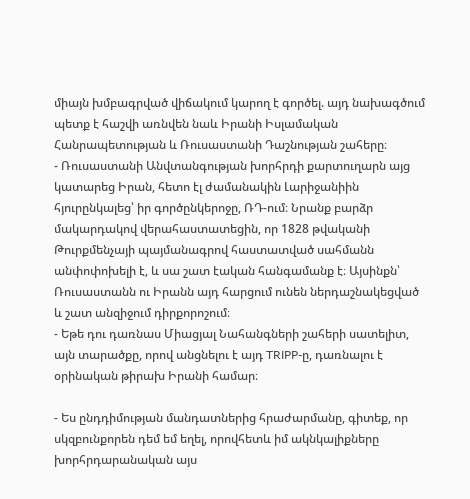միայն խմբագրված վիճակում կարող է գործել. այդ նախագծում պետք է հաշվի առնվեն նաև Իրանի Իսլամական Հանրապետության և Ռուսաստանի Դաշնության շահերը։
- Ռուսաստանի Անվտանգության խորհրդի քարտուղարն այց կատարեց Իրան, հետո էլ ժամանակին Լարիջանիին հյուրընկալեց՝ իր գործընկերոջը, ՌԴ-ում։ Նրանք բարձր մակարդակով վերահաստատեցին, որ 1828 թվականի Թուրքմենչայի պայմանագրով հաստատված սահմանն անփոփոխելի է, և սա շատ էական հանգամանք է։ Այսինքն՝ Ռուսաստանն ու Իրանն այդ հարցում ունեն ներդաշնակեցված և շատ անզիջում դիրքորոշում։
- Եթե դու դառնաս Միացյալ Նահանգների շահերի սատելիտ, այն տարածքը, որով անցնելու է այդ TRIPP-ը, դառնալու է օրինական թիրախ Իրանի համար։

- Ես ընդդիմության մանդատներից հրաժարմանը, գիտեք, որ սկզբունքորեն դեմ եմ եղել, որովհետև իմ ակնկալիքները խորհրդարանական այս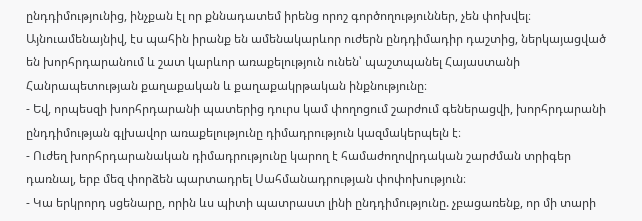ընդդիմությունից, ինչքան էլ որ քննադատեմ իրենց որոշ գործողություններ, չեն փոխվել։ Այնուամենայնիվ, էս պահին իրանք են ամենակարևոր ուժերն ընդդիմադիր դաշտից, ներկայացված են խորհրդարանում և շատ կարևոր առաքելություն ունեն՝ պաշտպանել Հայաստանի Հանրապետության քաղաքական և քաղաքակրթական ինքնությունը։
- Եվ, որպեսզի խորհրդարանի պատերից դուրս կամ փողոցում շարժում գեներացվի, խորհրդարանի ընդդիմության գլխավոր առաքելությունը դիմադրություն կազմակերպելն է։
- Ուժեղ խորհրդարանական դիմադրությունը կարող է համաժողովրդական շարժման տրիգեր դառնալ, երբ մեզ փորձեն պարտադրել Սահմանադրության փոփոխություն։
- Կա երկրորդ սցենարը, որին ևս պիտի պատրաստ լինի ընդդիմությունը. չբացառենք, որ մի տարի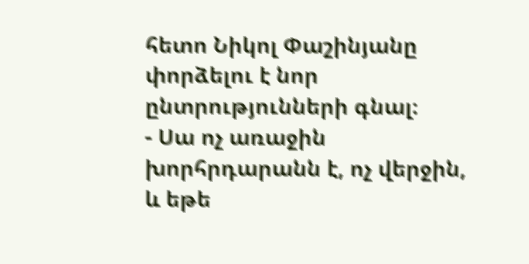հետո Նիկոլ Փաշինյանը փորձելու է նոր ընտրությունների գնալ։
- Սա ոչ առաջին խորհրդարանն է, ոչ վերջին, և եթե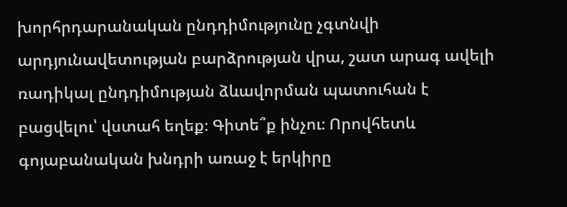խորհրդարանական ընդդիմությունը չգտնվի արդյունավետության բարձրության վրա, շատ արագ ավելի ռադիկալ ընդդիմության ձևավորման պատուհան է բացվելու՝ վստահ եղեք։ Գիտե՞ք ինչու։ Որովհետև գոյաբանական խնդրի առաջ է երկիրը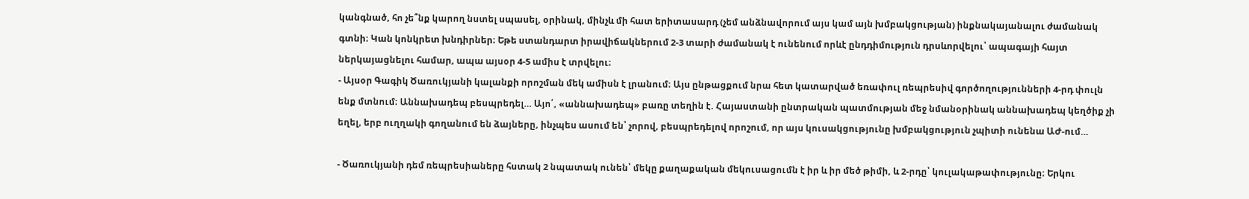կանգնած, հո չե՞նք կարող նստել սպասել, օրինակ, մինչև մի հատ երիտասարդ (չեմ անձնավորում այս կամ այն խմբակցության) ինքնակայանալու ժամանակ գտնի։ Կան կոնկրետ խնդիրներ։ Եթե ստանդարտ իրավիճակներում 2-3 տարի ժամանակ է ունենում որևէ ընդդիմություն դրսևորվելու՝ ապագայի հայտ ներկայացնելու համար, ապա այսօր 4-5 ամիս է տրվելու։
- Այսօր Գագիկ Ծառուկյանի կալանքի որոշման մեկ ամիսն է լրանում։ Այս ընթացքում նրա հետ կատարված եռափուլ ռեպրեսիվ գործողությունների 4-րդ փուլն ենք մտնում։ Աննախադեպ բեսպրեդել… Այո՛, «աննախադեպ» բառը տեղին է. Հայաստանի ընտրական պատմության մեջ նմանօրինակ աննախադեպ կեղծիք չի եղել, երբ ուղղակի գողանում են ձայները, ինչպես ասում են՝ չորով, բեսպրեդելով որոշում, որ այս կուսակցությունը խմբակցություն չպիտի ունենա ԱԺ-ում…

- Ծառուկյանի դեմ ռեպրեսիաները հստակ 2 նպատակ ունեն՝ մեկը քաղաքական մեկուսացումն է իր և իր մեծ թիմի, և 2-րդը՝ կուլակաթափությունը։ Երկու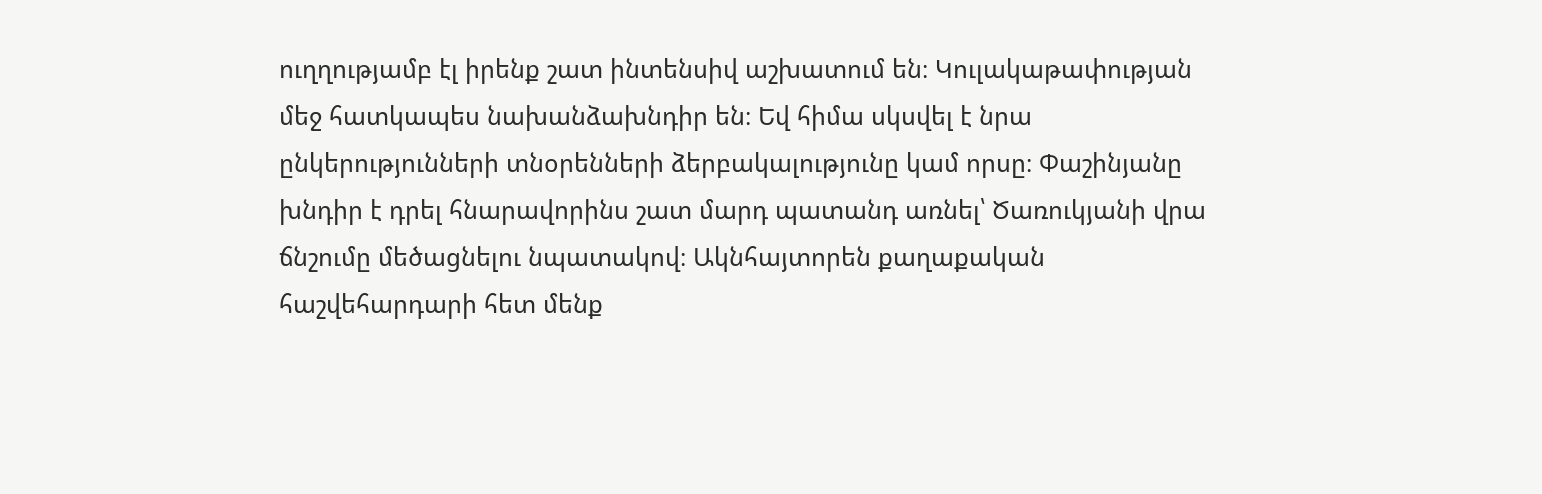ուղղությամբ էլ իրենք շատ ինտենսիվ աշխատում են։ Կուլակաթափության մեջ հատկապես նախանձախնդիր են։ Եվ հիմա սկսվել է նրա ընկերությունների տնօրենների ձերբակալությունը կամ որսը։ Փաշինյանը խնդիր է դրել հնարավորինս շատ մարդ պատանդ առնել՝ Ծառուկյանի վրա ճնշումը մեծացնելու նպատակով։ Ակնհայտորեն քաղաքական հաշվեհարդարի հետ մենք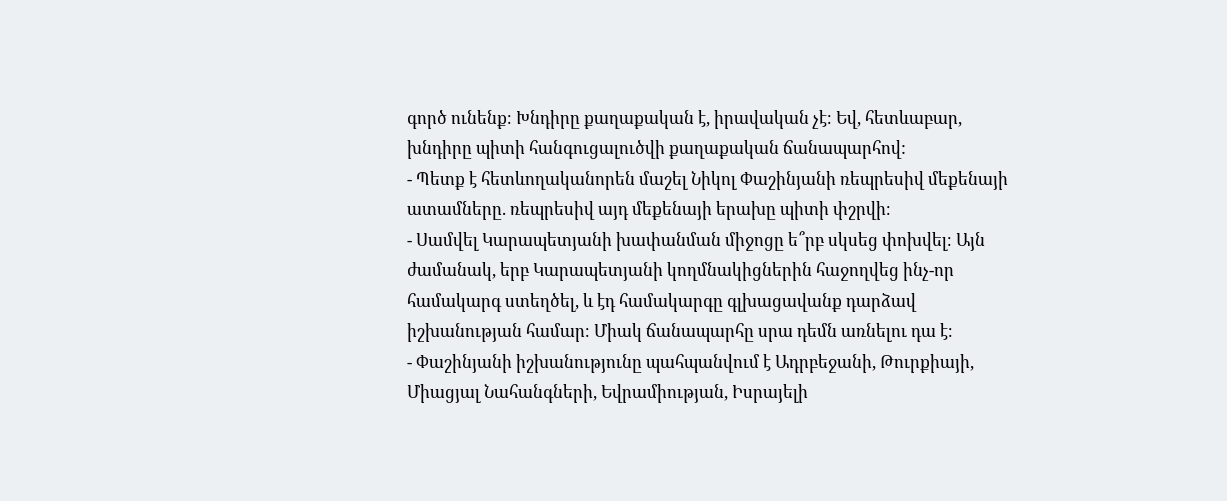գործ ունենք։ Խնդիրը քաղաքական է, իրավական չէ։ Եվ, հետևաբար, խնդիրը պիտի հանգուցալուծվի քաղաքական ճանապարհով:
- Պետք է հետևողականորեն մաշել Նիկոլ Փաշինյանի ռեպրեսիվ մեքենայի ատամները. ռեպրեսիվ այդ մեքենայի երախը պիտի փշրվի։
- Սամվել Կարապետյանի խափանման միջոցը ե՞րբ սկսեց փոխվել։ Այն ժամանակ, երբ Կարապետյանի կողմնակիցներին հաջողվեց ինչ-որ համակարգ ստեղծել, և էդ համակարգը գլխացավանք դարձավ իշխանության համար։ Միակ ճանապարհը սրա դեմն առնելու դա է։
- Փաշինյանի իշխանությունը պահպանվում է Ադրբեջանի, Թուրքիայի, Միացյալ Նահանգների, Եվրամիության, Իսրայելի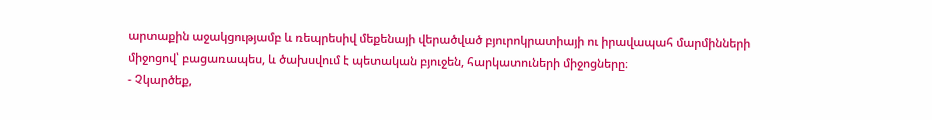արտաքին աջակցությամբ և ռեպրեսիվ մեքենայի վերածված բյուրոկրատիայի ու իրավապահ մարմինների միջոցով՝ բացառապես, և ծախսվում է պետական բյուջեն, հարկատուների միջոցները։
- Չկարծեք,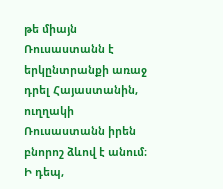թե միայն Ռուսաստանն է երկընտրանքի առաջ դրել Հայաստանին, ուղղակի Ռուսաստանն իրեն բնորոշ ձևով է անում։ Ի դեպ,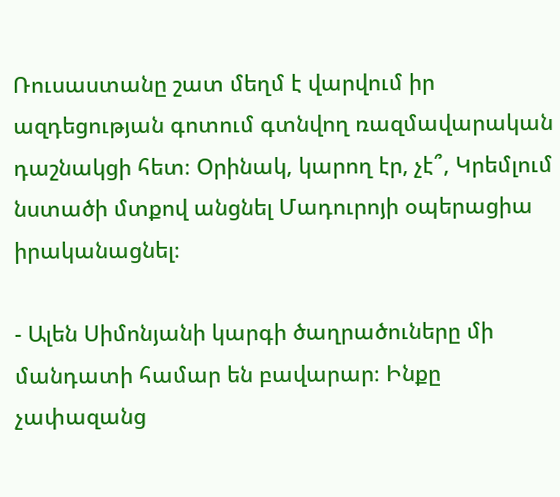Ռուսաստանը շատ մեղմ է վարվում իր ազդեցության գոտում գտնվող ռազմավարական դաշնակցի հետ։ Օրինակ, կարող էր, չէ՞, Կրեմլում նստածի մտքով անցնել Մադուրոյի օպերացիա իրականացնել։

- Ալեն Սիմոնյանի կարգի ծաղրածուները մի մանդատի համար են բավարար։ Ինքը չափազանց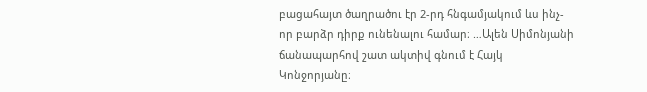բացահայտ ծաղրածու էր 2-րդ հնգամյակում ևս ինչ-որ բարձր դիրք ունենալու համար։ …Ալեն Սիմոնյանի ճանապարհով շատ ակտիվ գնում է Հայկ Կոնջորյանը։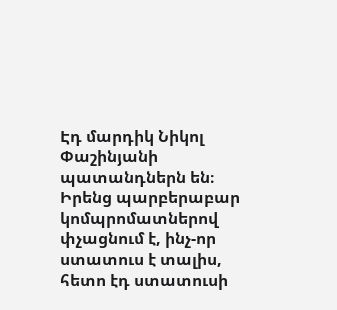Էդ մարդիկ Նիկոլ Փաշինյանի պատանդներն են։ Իրենց պարբերաբար կոմպրոմատներով փչացնում է, ինչ-որ ստատուս է տալիս, հետո էդ ստատուսի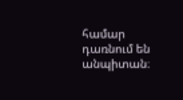համար դառնում են անպիտան։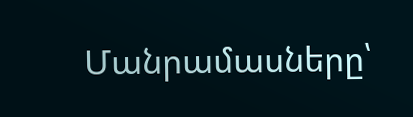Մանրամասները՝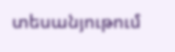տեսանյութում